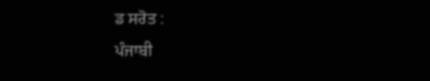ਡ ਸਰੋਤ :
ਪੰਜਾਬੀ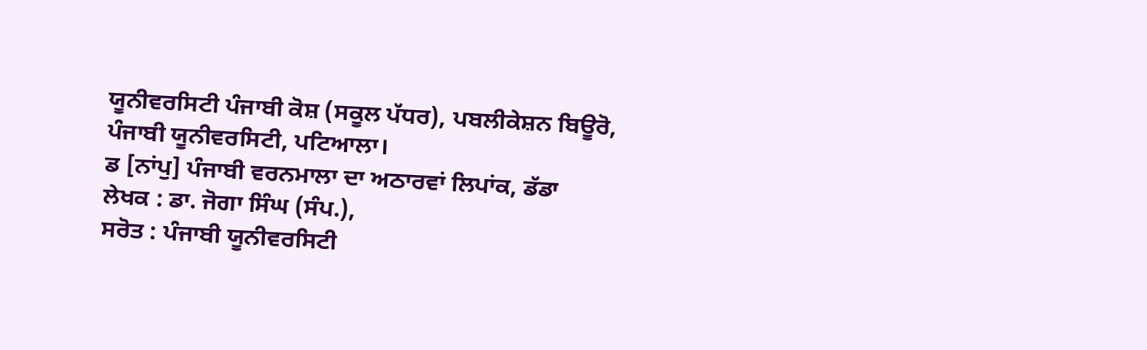ਯੂਨੀਵਰਸਿਟੀ ਪੰਜਾਬੀ ਕੋਸ਼ (ਸਕੂਲ ਪੱਧਰ), ਪਬਲੀਕੇਸ਼ਨ ਬਿਊਰੋ, ਪੰਜਾਬੀ ਯੂਨੀਵਰਸਿਟੀ, ਪਟਿਆਲਾ।
ਡ [ਨਾਂਪੁ] ਪੰਜਾਬੀ ਵਰਨਮਾਲਾ ਦਾ ਅਠਾਰਵਾਂ ਲਿਪਾਂਕ, ਡੱਡਾ
ਲੇਖਕ : ਡਾ. ਜੋਗਾ ਸਿੰਘ (ਸੰਪ.),
ਸਰੋਤ : ਪੰਜਾਬੀ ਯੂਨੀਵਰਸਿਟੀ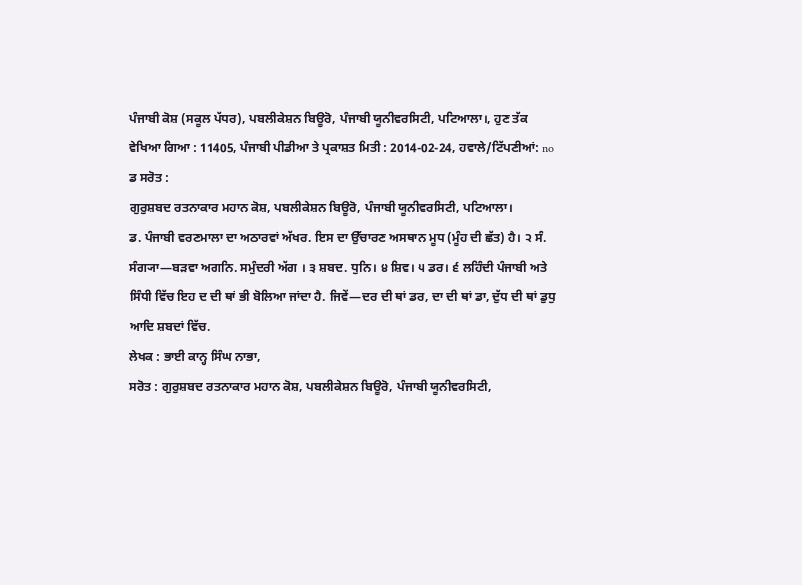ਪੰਜਾਬੀ ਕੋਸ਼ (ਸਕੂਲ ਪੱਧਰ), ਪਬਲੀਕੇਸ਼ਨ ਬਿਊਰੋ, ਪੰਜਾਬੀ ਯੂਨੀਵਰਸਿਟੀ, ਪਟਿਆਲਾ।, ਹੁਣ ਤੱਕ ਵੇਖਿਆ ਗਿਆ : 11405, ਪੰਜਾਬੀ ਪੀਡੀਆ ਤੇ ਪ੍ਰਕਾਸ਼ਤ ਮਿਤੀ : 2014-02-24, ਹਵਾਲੇ/ਟਿੱਪਣੀਆਂ: no
ਡ ਸਰੋਤ :
ਗੁਰੁਸ਼ਬਦ ਰਤਨਾਕਾਰ ਮਹਾਨ ਕੋਸ਼, ਪਬਲੀਕੇਸ਼ਨ ਬਿਊਰੋ, ਪੰਜਾਬੀ ਯੂਨੀਵਰਸਿਟੀ, ਪਟਿਆਲਾ।
ਡ. ਪੰਜਾਬੀ ਵਰਣਮਾਲਾ ਦਾ ਅਠਾਰਵਾਂ ਅੱਖਰ. ਇਸ ਦਾ ਉੱਚਾਰਣ ਅਸਥਾਨ ਮੂਧ (ਮੂੰਹ ਦੀ ਛੱਤ) ਹੈ। ੨ ਸੰ. ਸੰਗ੍ਯਾ—ਬੜਵਾ ਅਗਨਿ. ਸਮੁੰਦਰੀ ਅੱਗ । ੩ ਸ਼ਬਦ. ਧੁਨਿ। ੪ ਸ਼ਿਵ। ੫ ਡਰ। ੬ ਲਹਿੰਦੀ ਪੰਜਾਬੀ ਅਤੇ ਸਿੰਧੀ ਵਿੱਚ ਇਹ ਦ ਦੀ ਥਾਂ ਭੀ ਬੋਲਿਆ ਜਾਂਦਾ ਹੈ. ਜਿਵੇਂ—ਦਰ ਦੀ ਥਾਂ ਡਰ, ਦਾ ਦੀ ਥਾਂ ਡਾ, ਦੁੱਧ ਦੀ ਥਾਂ ਡੁਧੁ ਆਦਿ ਸ਼ਬਦਾਂ ਵਿੱਚ.
ਲੇਖਕ : ਭਾਈ ਕਾਨ੍ਹ ਸਿੰਘ ਨਾਭਾ,
ਸਰੋਤ : ਗੁਰੁਸ਼ਬਦ ਰਤਨਾਕਾਰ ਮਹਾਨ ਕੋਸ਼, ਪਬਲੀਕੇਸ਼ਨ ਬਿਊਰੋ, ਪੰਜਾਬੀ ਯੂਨੀਵਰਸਿਟੀ,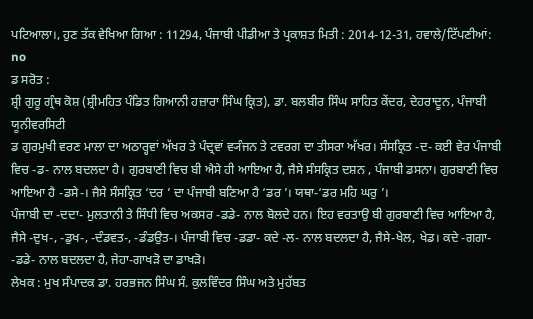ਪਟਿਆਲਾ।, ਹੁਣ ਤੱਕ ਵੇਖਿਆ ਗਿਆ : 11294, ਪੰਜਾਬੀ ਪੀਡੀਆ ਤੇ ਪ੍ਰਕਾਸ਼ਤ ਮਿਤੀ : 2014-12-31, ਹਵਾਲੇ/ਟਿੱਪਣੀਆਂ: no
ਡ ਸਰੋਤ :
ਸ਼੍ਰੀ ਗੁਰੂ ਗ੍ਰੰਥ ਕੋਸ਼ (ਸ਼੍ਰੀਮਹਿਤ ਪੰਡਿਤ ਗਿਆਨੀ ਹਜ਼ਾਰਾ ਸਿੰਘ ਕ੍ਰਿਤ), ਡਾ. ਬਲਬੀਰ ਸਿੰਘ ਸਾਹਿਤ ਕੇਂਦਰ, ਦੇਹਰਾਦੂਨ, ਪੰਜਾਬੀ ਯੂਨੀਵਰਸਿਟੀ
ਡ ਗੁਰਮੁਖੀ ਵਰਣ ਮਾਲਾ ਦਾ ਅਠਾਰ੍ਹਵਾਂ ਅੱਖਰ ਤੇ ਪੰਦ੍ਰਵਾਂ ਵ੍ਯੰਜਨ ਤੇ ਟਵਰਗ ਦਾ ਤੀਸਰਾ ਅੱਖਰ। ਸੰਸਕ੍ਰਿਤ -ਦ- ਕਈ ਵੇਰ ਪੰਜਾਬੀ ਵਿਚ -ਡ- ਨਾਲ ਬਦਲਦਾ ਹੈ। ਗੁਰਬਾਣੀ ਵਿਚ ਬੀ ਐਸੇ ਹੀ ਆਇਆ ਹੈ, ਜੈਸੇ ਸੰਸਕ੍ਰਿਤ ਦਸ਼ਨ , ਪੰਜਾਬੀ ਡਸਨਾ। ਗੁਰਬਾਣੀ ਵਿਚ ਆਇਆ ਹੈ -ਡਸੇ-। ਜੈਸੇ ਸੰਸਕ੍ਰਿਤ ‘ਦਰ ’ ਦਾ ਪੰਜਾਬੀ ਬਣਿਆ ਹੈ ‘ਡਰ ’। ਯਥਾ-‘ਡਰ ਮਹਿ ਘਰੁ ’।
ਪੰਜਾਬੀ ਦਾ -ਦਦਾ- ਮੁਲਤਾਨੀ ਤੇ ਸਿੰਧੀ ਵਿਚ ਅਕਸਰ -ਡਡੇ- ਨਾਲ ਬੋਲਦੇ ਹਨ। ਇਹ ਵਰਤਾਉ ਬੀ ਗੁਰਬਾਣੀ ਵਿਚ ਆਇਆ ਹੈ, ਜੈਸੇ -ਦੁਖ-, -ਡੁਖ-, -ਦੰਡਵਤ-, -ਡੰਡਉਤ-। ਪੰਜਾਬੀ ਵਿਚ -ਡਡਾ- ਕਦੇ -ਲ- ਨਾਲ ਬਦਲਦਾ ਹੈ, ਜੈਸੇ-ਖੇਲ, ਖੇਡ। ਕਦੇ -ਗਗਾ- -ਡਡੇ- ਨਾਲ ਬਦਲਦਾ ਹੈ, ਜੇਹਾ-ਗਾਖੜੋ ਦਾ ਡਾਖੜੋ।
ਲੇਖਕ : ਮੁਖ ਸੰਪਾਦਕ ਡਾ. ਹਰਭਜਨ ਸਿੰਘ ਸੰ. ਕੁਲਵਿੰਦਰ ਸਿੰਘ ਅਤੇ ਮੁਹੱਬਤ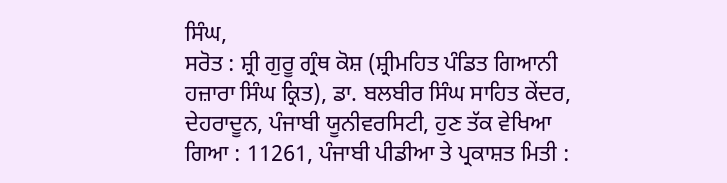ਸਿੰਘ,
ਸਰੋਤ : ਸ਼੍ਰੀ ਗੁਰੂ ਗ੍ਰੰਥ ਕੋਸ਼ (ਸ਼੍ਰੀਮਹਿਤ ਪੰਡਿਤ ਗਿਆਨੀ ਹਜ਼ਾਰਾ ਸਿੰਘ ਕ੍ਰਿਤ), ਡਾ. ਬਲਬੀਰ ਸਿੰਘ ਸਾਹਿਤ ਕੇਂਦਰ, ਦੇਹਰਾਦੂਨ, ਪੰਜਾਬੀ ਯੂਨੀਵਰਸਿਟੀ, ਹੁਣ ਤੱਕ ਵੇਖਿਆ ਗਿਆ : 11261, ਪੰਜਾਬੀ ਪੀਡੀਆ ਤੇ ਪ੍ਰਕਾਸ਼ਤ ਮਿਤੀ :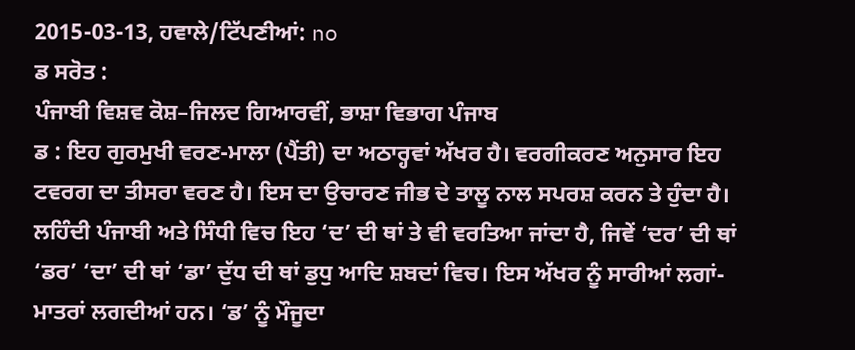2015-03-13, ਹਵਾਲੇ/ਟਿੱਪਣੀਆਂ: no
ਡ ਸਰੋਤ :
ਪੰਜਾਬੀ ਵਿਸ਼ਵ ਕੋਸ਼–ਜਿਲਦ ਗਿਆਰਵੀਂ, ਭਾਸ਼ਾ ਵਿਭਾਗ ਪੰਜਾਬ
ਡ : ਇਹ ਗੁਰਮੁਖੀ ਵਰਣ-ਮਾਲਾ (ਪੈਂਤੀ) ਦਾ ਅਠਾਰ੍ਹਵਾਂ ਅੱਖਰ ਹੈ। ਵਰਗੀਕਰਣ ਅਨੁਸਾਰ ਇਹ ਟਵਰਗ ਦਾ ਤੀਸਰਾ ਵਰਣ ਹੈ। ਇਸ ਦਾ ਉਚਾਰਣ ਜੀਭ ਦੇ ਤਾਲੂ ਨਾਲ ਸਪਰਸ਼ ਕਰਨ ਤੇ ਹੁੰਦਾ ਹੈ। ਲਹਿੰਦੀ ਪੰਜਾਬੀ ਅਤੇ ਸਿੰਧੀ ਵਿਚ ਇਹ ‘ਦ’ ਦੀ ਥਾਂ ਤੇ ਵੀ ਵਰਤਿਆ ਜਾਂਦਾ ਹੈ, ਜਿਵੇਂ ‘ਦਰ’ ਦੀ ਥਾਂ ‘ਡਰ’ ‘ਦਾ’ ਦੀ ਥਾਂ ‘ਡਾ’ ਦੁੱਧ ਦੀ ਥਾਂ ਡੁਧੁ ਆਦਿ ਸ਼ਬਦਾਂ ਵਿਚ। ਇਸ ਅੱਖਰ ਨੂੰ ਸਾਰੀਆਂ ਲਗਾਂ-ਮਾਤਰਾਂ ਲਗਦੀਆਂ ਹਨ। ‘ਡ’ ਨੂੰ ਮੌਜੂਦਾ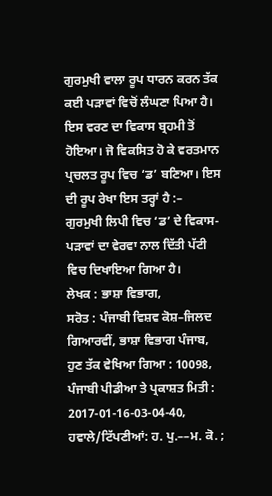ਗੁਰਮੁਖੀ ਵਾਲਾ ਰੂਪ ਧਾਰਨ ਕਰਨ ਤੱਕ ਕਈ ਪੜਾਵਾਂ ਵਿਚੋਂ ਲੰਘਣਾ ਪਿਆ ਹੈ। ਇਸ ਵਰਣ ਦਾ ਵਿਕਾਸ ਬ੍ਰਹਮੀ ਤੋਂ ਹੋਇਆ। ਜੋ ਵਿਕਸਿਤ ਹੋ ਕੇ ਵਰਤਮਾਨ ਪ੍ਰਚਲਤ ਰੂਪ ਵਿਚ ‘ਡ’ ਬਣਿਆ। ਇਸ ਦੀ ਰੂਪ ਰੇਖਾ ਇਸ ਤਰ੍ਹਾਂ ਹੈ :–
ਗੁਰਮੁਖੀ ਲਿਪੀ ਵਿਚ ‘ਡ’ ਦੇ ਵਿਕਾਸ-ਪੜਾਵਾਂ ਦਾ ਵੇਰਵਾ ਨਾਲ ਦਿੱਤੀ ਪੱਟੀ ਵਿਚ ਦਿਖਾਇਆ ਗਿਆ ਹੈ।
ਲੇਖਕ : ਭਾਸ਼ਾ ਵਿਭਾਗ,
ਸਰੋਤ : ਪੰਜਾਬੀ ਵਿਸ਼ਵ ਕੋਸ਼–ਜਿਲਦ ਗਿਆਰਵੀਂ, ਭਾਸ਼ਾ ਵਿਭਾਗ ਪੰਜਾਬ, ਹੁਣ ਤੱਕ ਵੇਖਿਆ ਗਿਆ : 10098, ਪੰਜਾਬੀ ਪੀਡੀਆ ਤੇ ਪ੍ਰਕਾਸ਼ਤ ਮਿਤੀ : 2017-01-16-03-04-40, ਹਵਾਲੇ/ਟਿੱਪਣੀਆਂ: ਹ. ਪੁ.––ਮ. ਕੋ. ;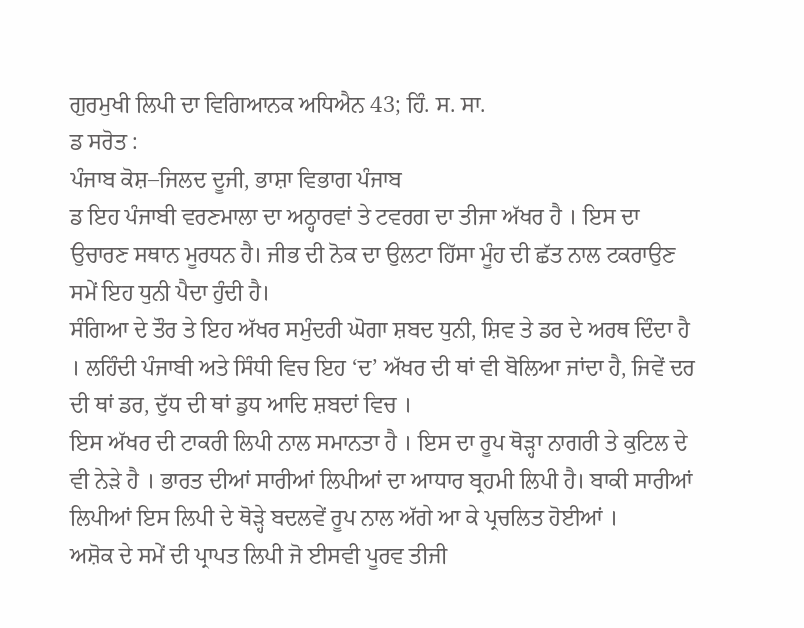ਗੁਰਮੁਖੀ ਲਿਪੀ ਦਾ ਵਿਗਿਆਨਕ ਅਧਿਐਨ 43; ਹਿੰ. ਸ. ਸਾ.
ਡ ਸਰੋਤ :
ਪੰਜਾਬ ਕੋਸ਼–ਜਿਲਦ ਦੂਜੀ, ਭਾਸ਼ਾ ਵਿਭਾਗ ਪੰਜਾਬ
ਡ ਇਹ ਪੰਜਾਬੀ ਵਰਣਮਾਲਾ ਦਾ ਅਠ੍ਹਾਰਵਾਂ ਤੇ ਟਵਰਗ ਦਾ ਤੀਜਾ ਅੱਖਰ ਹੈ । ਇਸ ਦਾ ਉਚਾਰਣ ਸਥਾਨ ਮੂਰਧਨ ਹੈ। ਜੀਭ ਦੀ ਨੋਕ ਦਾ ਉਲਟਾ ਹਿੱਸਾ ਮੂੰਹ ਦੀ ਛੱਤ ਨਾਲ ਟਕਰਾਉਣ ਸਮੇਂ ਇਹ ਧੁਨੀ ਪੈਦਾ ਹੁੰਦੀ ਹੈ।
ਸੰਗਿਆ ਦੇ ਤੌਰ ਤੇ ਇਹ ਅੱਖਰ ਸਮੁੰਦਰੀ ਘੋਗਾ ਸ਼ਬਦ ਧੁਨੀ, ਸ਼ਿਵ ਤੇ ਡਰ ਦੇ ਅਰਥ ਦਿੰਦਾ ਹੈ । ਲਹਿੰਦੀ ਪੰਜਾਬੀ ਅਤੇ ਸਿੰਧੀ ਵਿਚ ਇਹ ‘ਦ’ ਅੱਖਰ ਦੀ ਥਾਂ ਵੀ ਬੋਲਿਆ ਜਾਂਦਾ ਹੈ, ਜਿਵੇਂ ਦਰ ਦੀ ਥਾਂ ਡਰ, ਦੁੱਧ ਦੀ ਥਾਂ ਡੁਧ ਆਦਿ ਸ਼ਬਦਾਂ ਵਿਚ ।
ਇਸ ਅੱਖਰ ਦੀ ਟਾਕਰੀ ਲਿਪੀ ਨਾਲ ਸਮਾਨਤਾ ਹੈ । ਇਸ ਦਾ ਰੂਪ ਥੋੜ੍ਹਾ ਨਾਗਰੀ ਤੇ ਕੁਟਿਲ ਦੇ ਵੀ ਨੇੜੇ ਹੈ । ਭਾਰਤ ਦੀਆਂ ਸਾਰੀਆਂ ਲਿਪੀਆਂ ਦਾ ਆਧਾਰ ਬ੍ਰਹਮੀ ਲਿਪੀ ਹੈ। ਬਾਕੀ ਸਾਰੀਆਂ ਲਿਪੀਆਂ ਇਸ ਲਿਪੀ ਦੇ ਥੋੜ੍ਹੇ ਬਦਲਵੇਂ ਰੂਪ ਨਾਲ ਅੱਗੇ ਆ ਕੇ ਪ੍ਰਚਲਿਤ ਹੋਈਆਂ ।
ਅਸ਼ੋਕ ਦੇ ਸਮੇਂ ਦੀ ਪ੍ਰਾਪਤ ਲਿਪੀ ਜੋ ਈਸਵੀ ਪੂਰਵ ਤੀਜੀ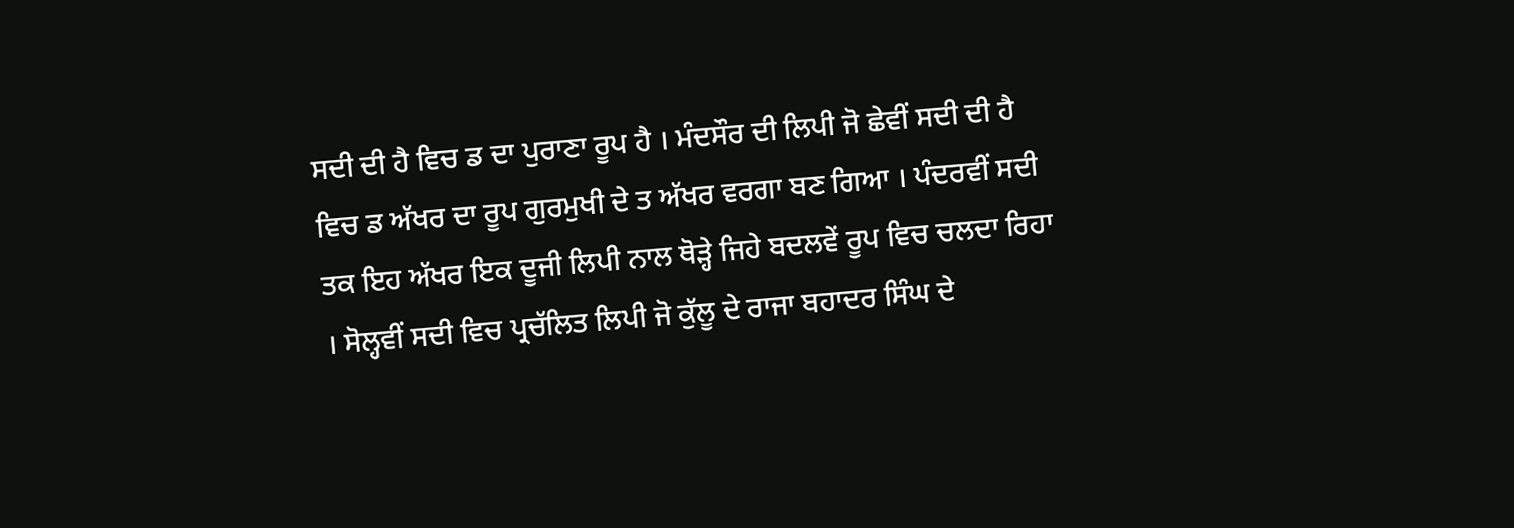ਸਦੀ ਦੀ ਹੈ ਵਿਚ ਡ ਦਾ ਪੁਰਾਣਾ ਰੂਪ ਹੈ । ਮੰਦਸੌਰ ਦੀ ਲਿਪੀ ਜੋ ਛੇਵੀਂ ਸਦੀ ਦੀ ਹੈ ਵਿਚ ਡ ਅੱਖਰ ਦਾ ਰੂਪ ਗੁਰਮੁਖੀ ਦੇ ਤ ਅੱਖਰ ਵਰਗਾ ਬਣ ਗਿਆ । ਪੰਦਰਵੀਂ ਸਦੀ ਤਕ ਇਹ ਅੱਖਰ ਇਕ ਦੂਜੀ ਲਿਪੀ ਨਾਲ ਥੋੜ੍ਹੇ ਜਿਹੇ ਬਦਲਵੇਂ ਰੂਪ ਵਿਚ ਚਲਦਾ ਰਿਹਾ । ਸੋਲ੍ਹਵੀਂ ਸਦੀ ਵਿਚ ਪ੍ਰਚੱਲਿਤ ਲਿਪੀ ਜੋ ਕੁੱਲੂ ਦੇ ਰਾਜਾ ਬਹਾਦਰ ਸਿੰਘ ਦੇ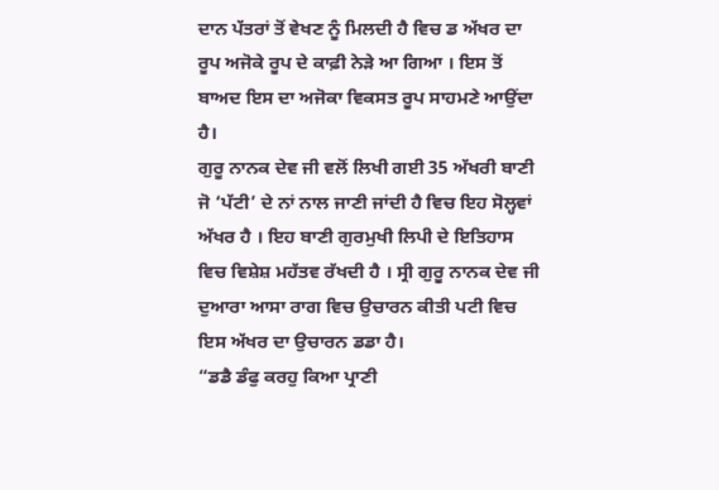ਦਾਨ ਪੱਤਰਾਂ ਤੋਂ ਵੇਖਣ ਨੂੰ ਮਿਲਦੀ ਹੈ ਵਿਚ ਡ ਅੱਖਰ ਦਾ ਰੂਪ ਅਜੋਕੇ ਰੂਪ ਦੇ ਕਾਫ਼ੀ ਨੇੜੇ ਆ ਗਿਆ । ਇਸ ਤੋਂ ਬਾਅਦ ਇਸ ਦਾ ਅਜੋਕਾ ਵਿਕਸਤ ਰੂਪ ਸਾਹਮਣੇ ਆਉਂਦਾ ਹੈ।
ਗੁਰੂ ਨਾਨਕ ਦੇਵ ਜੀ ਵਲੋਂ ਲਿਖੀ ਗਈ 35 ਅੱਖਰੀ ਬਾਣੀ ਜੋ ‘ਪੱਟੀ’ ਦੇ ਨਾਂ ਨਾਲ ਜਾਣੀ ਜਾਂਦੀ ਹੈ ਵਿਚ ਇਹ ਸੋਲ੍ਹਵਾਂ ਅੱਖਰ ਹੈ । ਇਹ ਬਾਣੀ ਗੁਰਮੁਖੀ ਲਿਪੀ ਦੇ ਇਤਿਹਾਸ ਵਿਚ ਵਿਸ਼ੇਸ਼ ਮਹੱਤਵ ਰੱਖਦੀ ਹੈ । ਸ੍ਰੀ ਗੁਰੂ ਨਾਨਕ ਦੇਵ ਜੀ ਦੁਆਰਾ ਆਸਾ ਰਾਗ ਵਿਚ ਉਚਾਰਨ ਕੀਤੀ ਪਟੀ ਵਿਚ ਇਸ ਅੱਖਰ ਦਾ ਉਚਾਰਨ ਡਡਾ ਹੈ।
“ਡਡੈ ਡੰਫੁ ਕਰਹੁ ਕਿਆ ਪ੍ਰਾਣੀ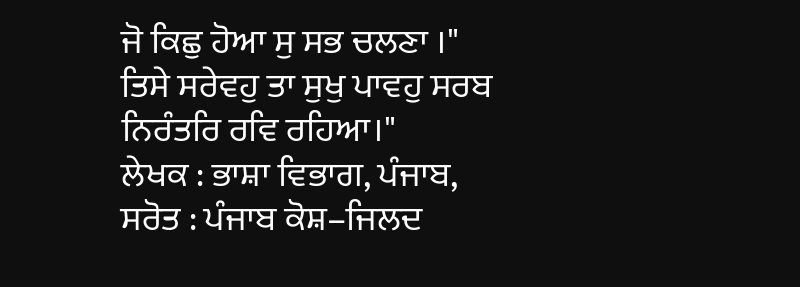ਜੋ ਕਿਛੁ ਹੋਆ ਸੁ ਸਭ ਚਲਣਾ ।"
ਤਿਸੇ ਸਰੇਵਹੁ ਤਾ ਸੁਖੁ ਪਾਵਹੁ ਸਰਬ ਨਿਰੰਤਰਿ ਰਵਿ ਰਹਿਆ।"
ਲੇਖਕ : ਭਾਸ਼ਾ ਵਿਭਾਗ, ਪੰਜਾਬ,
ਸਰੋਤ : ਪੰਜਾਬ ਕੋਸ਼–ਜਿਲਦ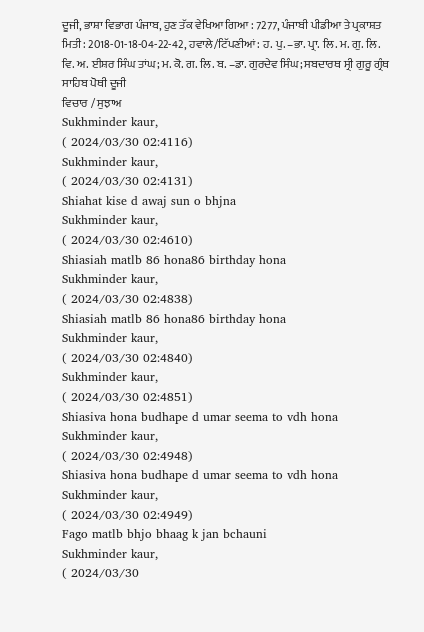ਦੂਜੀ, ਭਾਸ਼ਾ ਵਿਭਾਗ ਪੰਜਾਬ, ਹੁਣ ਤੱਕ ਵੇਖਿਆ ਗਿਆ : 7277, ਪੰਜਾਬੀ ਪੀਡੀਆ ਤੇ ਪ੍ਰਕਾਸ਼ਤ ਮਿਤੀ : 2018-01-18-04-22-42, ਹਵਾਲੇ/ਟਿੱਪਣੀਆਂ: ਹ. ਪੁ. –ਭਾ. ਪ੍ਰਾ. ਲਿ. ਮ. ਗੁ. ਲਿ. ਵਿ. ਅ. ਈਸ਼ਰ ਸਿੰਘ ਤਾਂਘ; ਮ. ਕੋ. ਗ. ਲਿ. ਬ. –ਡਾ. ਗੁਰਦੇਵ ਸਿੰਘ; ਸਬਦਾਰਥ ਸ੍ਰੀ ਗੁਰੂ ਗ੍ਰੰਥ ਸਾਹਿਬ ਪੋਥੀ ਦੂਜੀ
ਵਿਚਾਰ / ਸੁਝਾਅ
Sukhminder kaur,
( 2024/03/30 02:4116)
Sukhminder kaur,
( 2024/03/30 02:4131)
Shiahat kise d awaj sun o bhjna
Sukhminder kaur,
( 2024/03/30 02:4610)
Shiasiah matlb 86 hona86 birthday hona
Sukhminder kaur,
( 2024/03/30 02:4838)
Shiasiah matlb 86 hona86 birthday hona
Sukhminder kaur,
( 2024/03/30 02:4840)
Sukhminder kaur,
( 2024/03/30 02:4851)
Shiasiva hona budhape d umar seema to vdh hona
Sukhminder kaur,
( 2024/03/30 02:4948)
Shiasiva hona budhape d umar seema to vdh hona
Sukhminder kaur,
( 2024/03/30 02:4949)
Fago matlb bhjo bhaag k jan bchauni
Sukhminder kaur,
( 2024/03/30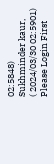02:5848)
Sukhminder kaur,
( 2024/03/30 02:5901)
Please Login First